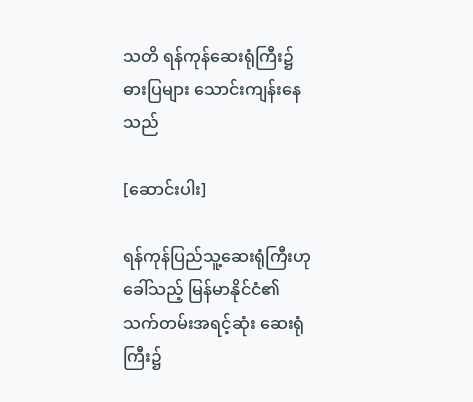သတိ ရန်ကုန်ဆေးရုံကြီး၌ ဓားပြများ သောင်းကျန်းနေသည်

[ဆောင်းပါး]

ရန်ကုန်ပြည်သူ့ဆေးရုံကြီးဟု ခေါ်သည့် မြန်မာနိုင်ငံ၏ သက်တမ်းအရင့်ဆုံး ဆေးရုံကြီး၌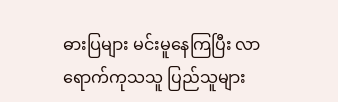ဓားပြများ မင်းမူနေကြပြီး လာရောက်ကုသသူ ပြည်သူများ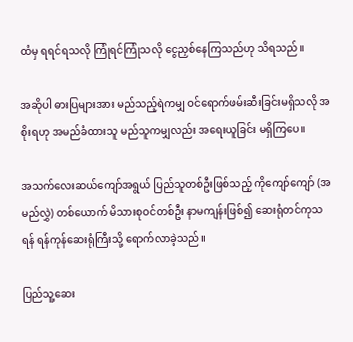ထံမှ ရရင်ရသလို ကြုံရင်ကြုံသလို ငွေညှစ်နေကြသည်ဟု သိရသည်။

အဆိုပါ ဓားပြများအား မည်သည့်ရဲကမျှ ဝင်ရောက်ဖမ်းဆီးခြင်းမရှိသလို အစိုးရဟု အမည်ခံထားသူ မည်သူကမျှလည်း အရေးယူခြင်း မရှိကြပေ။

အသက်လေးဆယ်ကျော်အရွယ် ပြည်သူတစ်ဦးဖြစ်သည့် ကိုကျော်ကျော် (အမည်လွှဲ) တစ်ယောက် မိသားစုဝင်တစ်ဦး နာမကျန်းဖြစ်၍ ဆေးရုံတင်ကုသရန် ရန်ကုန်ဆေးရုံကြီးသို့ ရောက်လာခဲ့သည်။

ပြည်သူ့ဆေး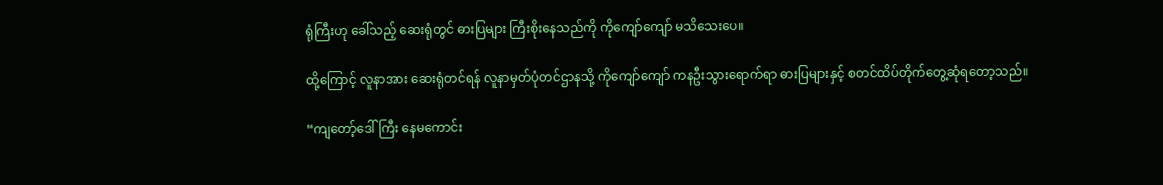ရုံကြီးဟု ခေါ်သည့် ဆေးရုံတွင် ဓားပြများ ကြီးစိုးနေသည်ကို ကိုကျော်ကျော် မသိသေးပေ။

ထို့ကြောင့် လူနာအား ဆေးရုံတင်ရန် လူနာမှတ်ပုံတင်ဌာနသို့ ကိုကျော်ကျော် ကနဦးသွားရောက်ရာ ဓားပြများနှင့် စတင်ထိပ်တိုက်တွေ့ဆုံရတော့သည်။

“ကျတော့်ဒေါ်ကြီး နေမကောင်း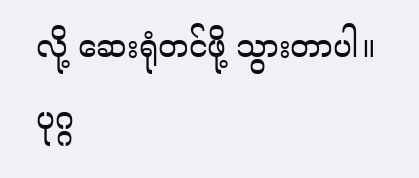လို့ ဆေးရုံတင်ဖို့ သွားတာပါ။ ပုဂ္ဂ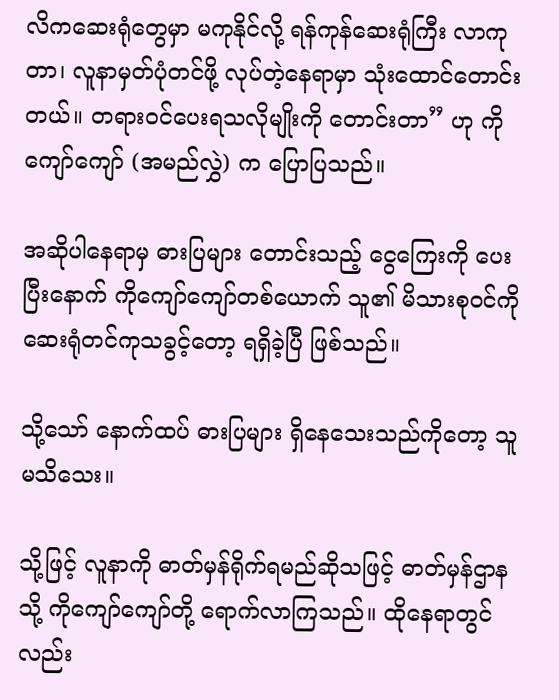လိကဆေးရုံတွေမှာ မကုနိုင်လို့ ရန်ကုန်ဆေးရုံကြီး လာကုတာ၊ လူနာမှတ်ပုံတင်ဖို့ လုပ်တဲ့နေရာမှာ သုံးထောင်တောင်းတယ်။ တရားဝင်ပေးရသလိုမျိုးကို တောင်းတာ” ဟု ကိုကျော်ကျော် (အမည်လွှဲ) က ပြောပြသည်။

အဆိုပါနေရာမှ ဓားပြများ တောင်းသည့် ငွေကြေးကို ပေးပြီးနောက် ကိုကျော်ကျော်တစ်ယောက် သူ၏ မိသားစုဝင်ကို ဆေးရုံတင်ကုသခွင့်တော့ ရရှိခဲ့ပြီ ဖြစ်သည်။

သို့သော် နောက်ထပ် ဓားပြများ ရှိနေသေးသည်ကိုတော့ သူ မသိသေး။

သို့ဖြင့် လူနာကို ဓာတ်မှန်ရိုက်ရမည်ဆိုသဖြင့် ဓာတ်မှန်ဌာနသို့ ကိုကျော်ကျော်တို့ ရောက်လာကြသည်။ ထိုနေရာတွင်လည်း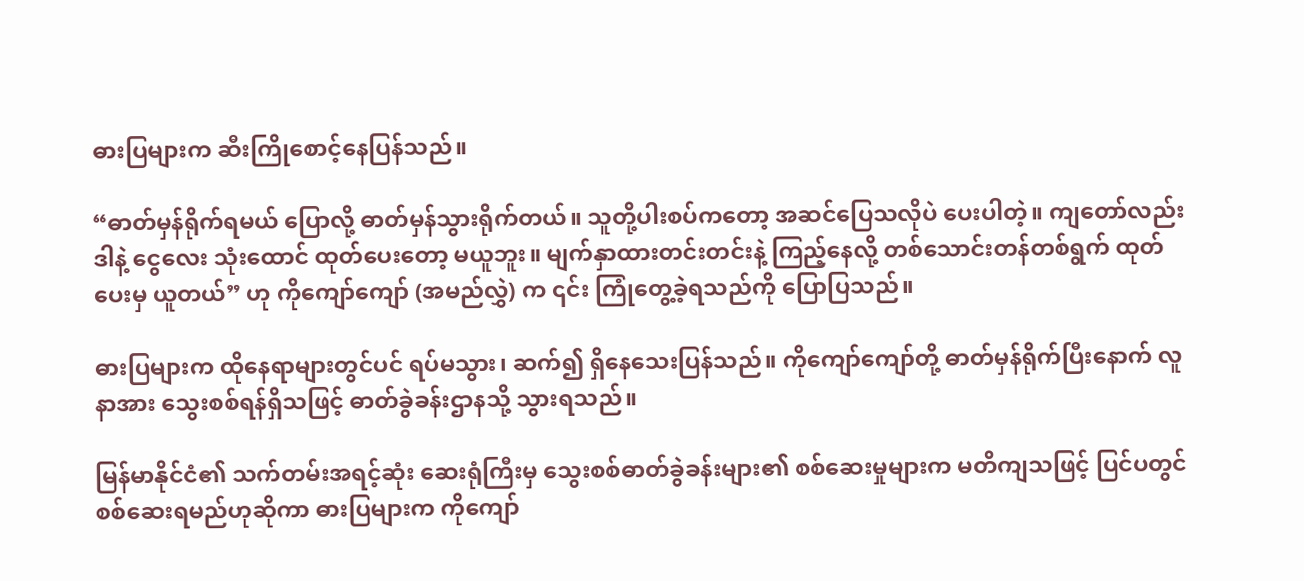ဓားပြများက ဆီးကြိုစောင့်နေပြန်သည်။

“ဓာတ်မှန်ရိုက်ရမယ် ပြောလို့ ဓာတ်မှန်သွားရိုက်တယ်။ သူတို့ပါးစပ်ကတော့ အဆင်ပြေသလိုပဲ ပေးပါတဲ့။ ကျတော်လည်း ဒါနဲ့ ငွေလေး သုံးထောင် ထုတ်ပေးတော့ မယူဘူး။ မျက်နှာထားတင်းတင်းနဲ့ ကြည့်နေလို့ တစ်သောင်းတန်တစ်ရွက် ထုတ်ပေးမှ ယူတယ်” ဟု ကိုကျော်ကျော် (အမည်လွှဲ) က ၎င်း ကြုံတွေ့ခဲ့ရသည်ကို ပြောပြသည်။

ဓားပြများက ထိုနေရာများတွင်ပင် ရပ်မသွား၊ ဆက်၍ ရှိနေသေးပြန်သည်။ ကိုကျော်ကျော်တို့ ဓာတ်မှန်ရိုက်ပြီးနောက် လူနာအား သွေးစစ်ရန်ရှိသဖြင့် ဓာတ်ခွဲခန်းဌာနသို့ သွားရသည်။

မြန်မာနိုင်ငံ၏ သက်တမ်းအရင့်ဆုံး ဆေးရုံကြီးမှ သွေးစစ်ဓာတ်ခွဲခန်းများ၏ စစ်ဆေးမှုများက မတိကျသဖြင့် ပြင်ပတွင် စစ်ဆေးရမည်ဟုဆိုကာ ဓားပြများက ကိုကျော်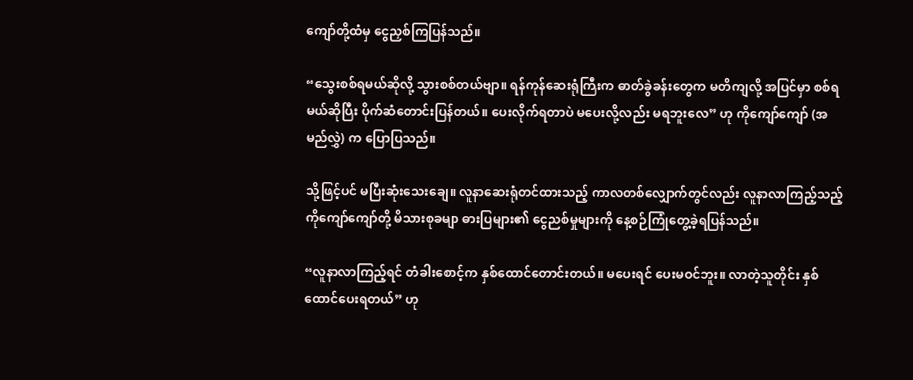ကျော်တို့ထံမှ ငွေညှစ်ကြပြန်သည်။

“သွေးစစ်ရမယ်ဆိုလို့ သွားစစ်တယ်ဗျာ။ ရန်ကုန်ဆေးရုံကြီးက ဓာတ်ခွဲခန်းတွေက မတိကျလို့ အပြင်မှာ စစ်ရမယ်ဆိုပြီး ပိုက်ဆံတောင်းပြန်တယ်။ ပေးလိုက်ရတာပဲ မပေးလို့လည်း မရဘူးလေ” ဟု ကိုကျော်ကျော် (အမည်လွှဲ) က ပြောပြသည်။

သို့ဖြင့်ပင် မပြီးဆုံးသေးချေ။ လူနာဆေးရုံတင်ထားသည့် ကာလတစ်လျှောက်တွင်လည်း လူနာလာကြည့်သည့် ကိုကျော်ကျော်တို့ မိသားစုခမျာ ဓားပြများ၏ ငွေညစ်မှုများကို နေ့စဉ်ကြုံတွေ့ခဲ့ရပြန်သည်။

“လူနာလာကြည့်ရင် တံခါးစောင့်က နှစ်ထောင်တောင်းတယ်။ မပေးရင် ပေးမဝင်ဘူး။ လာတဲ့သူတိုင်း နှစ်ထောင်ပေးရတယ်” ဟု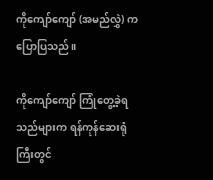ကိုကျော်ကျော် (အမည်လွှဲ) က ပြောပြသည်။

ကိုကျော်ကျော် ကြုံတွေ့ခဲ့ရသည်များက ရန်ကုန်ဆေးရုံကြီးတွင်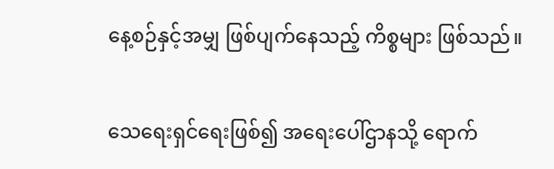နေ့စဉ်နှင့်အမျှ ဖြစ်ပျက်နေသည့် ကိစ္စများ ဖြစ်သည်။

သေရေးရှင်ရေးဖြစ်၍ အရေးပေါ်ဌာနသို့ ရောက်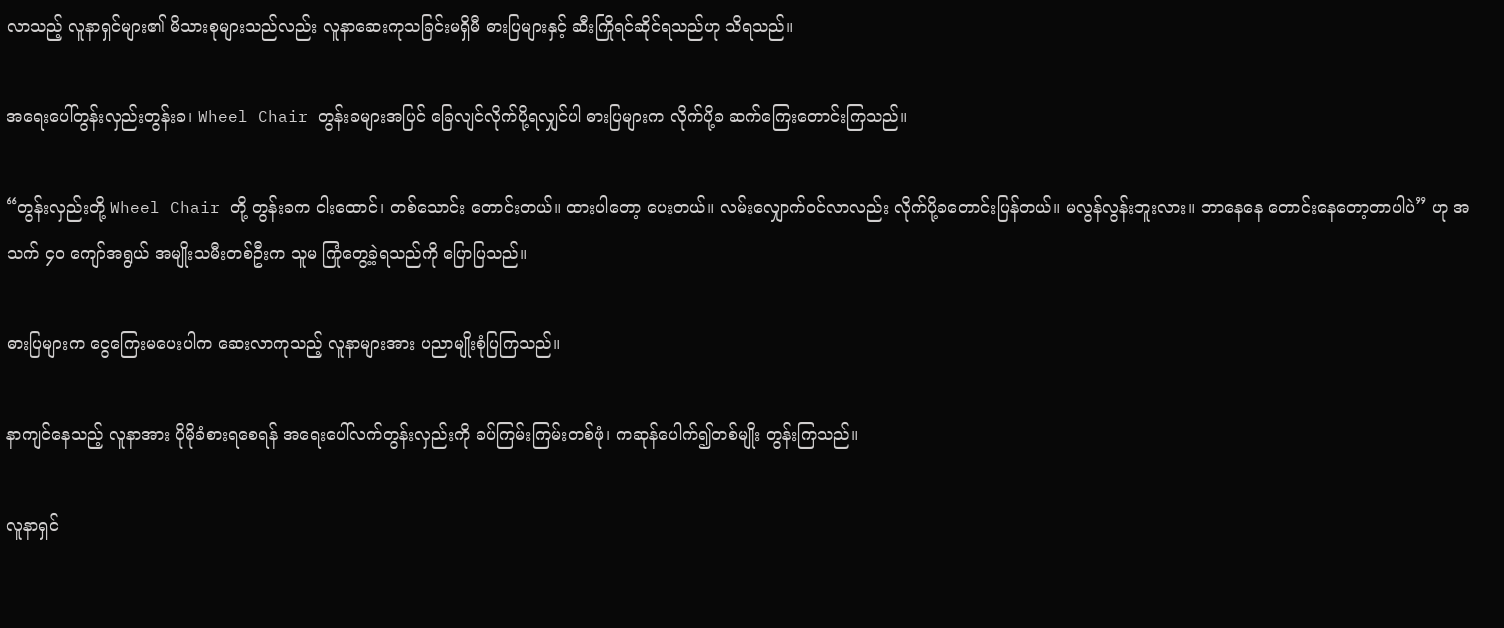လာသည့် လူနာရှင်များ၏ မိသားစုများသည်လည်း လူနာဆေးကုသခြင်းမရှိမီ ဓားပြများနှင့် ဆီးကြိုရင်ဆိုင်ရသည်ဟု သိရသည်။

အရေးပေါ်တွန်းလှည်းတွန်းခ၊ Wheel Chair တွန်းခများအပြင် ခြေလျင်လိုက်ပို့ရလျှင်ပါ ဓားပြများက လိုက်ပို့ခ ဆက်ကြေးတောင်းကြသည်။

“တွန်းလှည်းတို့ Wheel Chair တို့ တွန်းခက ငါးထောင်၊ တစ်သောင်း တောင်းတယ်။ ထားပါတော့ ပေးတယ်။ လမ်းလျှောက်ဝင်လာလည်း လိုက်ပို့ခတောင်းပြန်တယ်။ မလွန်လွန်းဘူးလား။ ဘာနေနေ တောင်းနေတော့တာပါပဲ” ဟု အသက် ၄၀ ကျော်အရွယ် အမျိုးသမီးတစ်ဦးက သူမ ကြုံတွေ့ခဲ့ရသည်ကို ပြောပြသည်။

ဓားပြများက ငွေကြေးမပေးပါက ဆေးလာကုသည့် လူနာများအား ပညာမျိုးစုံပြကြသည်။

နာကျင်နေသည့် လူနာအား ပိုမိုခံစားရစေရန် အရေးပေါ်လက်တွန်းလှည်းကို ခပ်ကြမ်းကြမ်းတစ်ဖုံ၊ ကဆုန်ပေါက်၍တစ်မျိုး တွန်းကြသည်။

လူနာရှင်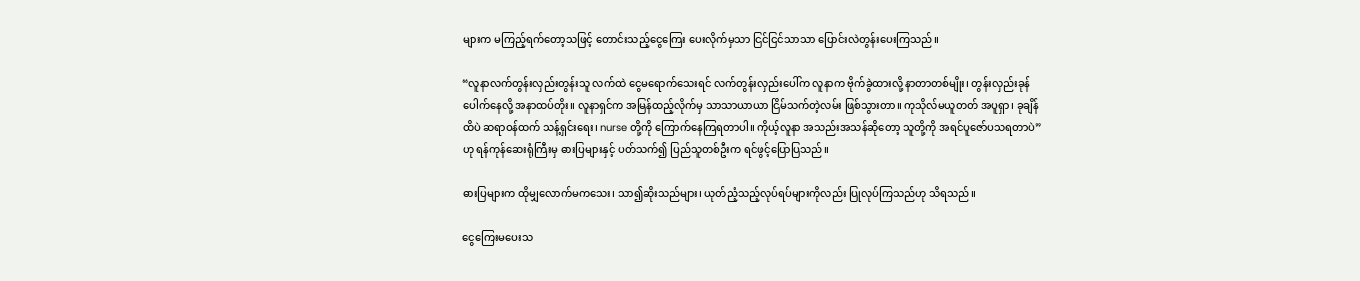များက မကြည့်ရက်တော့သဖြင့် တောင်းသည့်ငွေကြေး ပေးလိုက်မှသာ ငြင်ငြင်သာသာ ပြောင်းလဲတွန်းပေးကြသည်။

“လူနာလက်တွန်းလှည်းတွန်းသူ လက်ထဲ ငွေမရောက်သေးရင် လက်တွန်းလှည်းပေါ်က လူနာက ဗိုက်ခွဲထားလို့ နာတာတစ်မျိုး၊ တွန်းလှည်းခုန်ပေါက်နေလို့ အနာထပ်တိုး။ လူနာရှင်က အမြန်ထည့်လိုက်မှ သာသာယာယာ ငြိမ်သက်တဲ့လမ်း ဖြစ်သွားတာ။ ကုသိုလ်မယူတတ် အပူရှာ၊ ခုချိန်ထိပဲ ဆရာဝန်ထက် သန့်ရှင်းရေး၊ nurse တို့ကို ကြောက်နေကြရတာပါ။ ကိုယ့်လူနာ အသည်းအသန်ဆိုတော့ သူတို့ကို အရင်ပူဇော်ပသရတာပဲ” ဟု ရန်ကုန်ဆေးရုံကြီးမှ ဓားပြများနှင့် ပတ်သက်၍ ပြည်သူတစ်ဦးက ရင်ဖွင့်ပြောပြသည်။

ဓားပြများက ထိုမျှလောက်မကသေး၊ သာ၍ဆိုးသည်များ၊ ယုတ်ညံ့သည့်လုပ်ရပ်များကိုလည်း ပြုလုပ်ကြသည်ဟု သိရသည်။

ငွေကြေးမပေးသ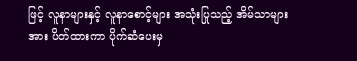ဖြင့် လူနာများနှင့် လူနာစောင့်များ အသုံးပြုသည့် အိမ်သာများအား ပိတ်ထားကာ ပိုက်ဆံပေးမှ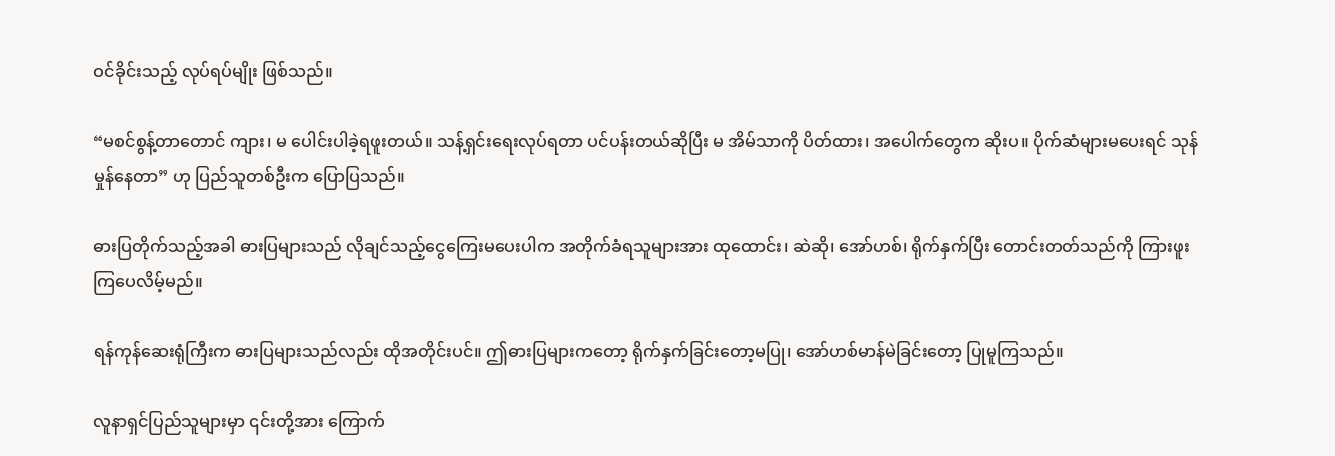ဝင်ခိုင်းသည့် လုပ်ရပ်မျိုး ဖြစ်သည်။

“မစင်စွန့်တာတောင် ကျား၊ မ ပေါင်းပါခဲ့ရဖူးတယ်။ သန့်ရှင်းရေးလုပ်ရတာ ပင်ပန်းတယ်ဆိုပြီး မ အိမ်သာကို ပိတ်ထား၊ အပေါက်တွေက ဆိုးပ။ ပိုက်ဆံများမပေးရင် သုန်မှုန်နေတာ” ဟု ပြည်သူတစ်ဦးက ပြောပြသည်။

ဓားပြတိုက်သည့်အခါ ဓားပြများသည် လိုချင်သည့်ငွေကြေးမပေးပါက အတိုက်ခံရသူများအား ထုထောင်း၊ ဆဲဆို၊ အော်ဟစ်၊ ရိုက်နှက်ပြီး တောင်းတတ်သည်ကို ကြားဖူးကြပေလိမ့်မည်။

ရန်ကုန်ဆေးရုံကြီးက ဓားပြများသည်လည်း ထိုအတိုင်းပင်။ ဤဓားပြများကတော့ ရိုက်နှက်ခြင်းတော့မပြု၊ အော်ဟစ်မာန်မဲခြင်းတော့ ပြုမူကြသည်။

လူနာရှင်ပြည်သူများမှာ ၎င်းတို့အား ကြောက်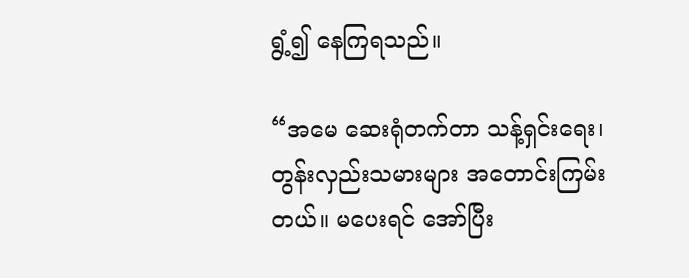ရွံ့၍ နေကြရသည်။

“အမေ ဆေးရုံတက်တာ သန့်ရှင်းရေး၊ တွန်းလှည်းသမားများ အတောင်းကြမ်းတယ်။ မပေးရင် အော်ပြီး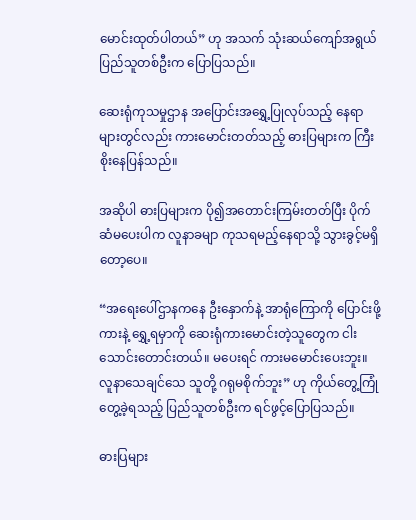မောင်းထုတ်ပါတယ်” ဟု အသက် သုံးဆယ်ကျော်အရွယ် ပြည်သူတစ်ဦးက ပြောပြသည်။

ဆေးရုံကုသမှုဌာန အပြောင်းအရွှေ့ပြုလုပ်သည့် နေရာများတွင်လည်း ကားမောင်းတတ်သည့် ဓားပြများက ကြီးစိုးနေပြန်သည်။

အဆိုပါ ဓားပြများက ပို၍အတောင်းကြမ်းတတ်ပြီး ပိုက်ဆံမပေးပါက လူနာခမျာ ကုသရမည့်နေရာသို့ သွားခွင့်မရှိတော့ပေ။

“အရေးပေါ်ဌာနကနေ ဦးနှောက်နဲ့ အာရုံကြောကို ပြောင်းဖို့ ကားနဲ့ ရွှေ့ရမှာကို ဆေးရုံကားမောင်းတဲ့သူတွေက ငါးသောင်းတောင်းတယ်။ မပေးရင် ကားမမောင်းပေးဘူး။ လူနာသေချင်သေ သူတို့ ဂရုမစိုက်ဘူး” ဟု ကိုယ်တွေ့ကြုံတွေ့ခဲ့ရသည့် ပြည်သူတစ်ဦးက ရင်ဖွင့်ပြောပြသည်။

ဓားပြများ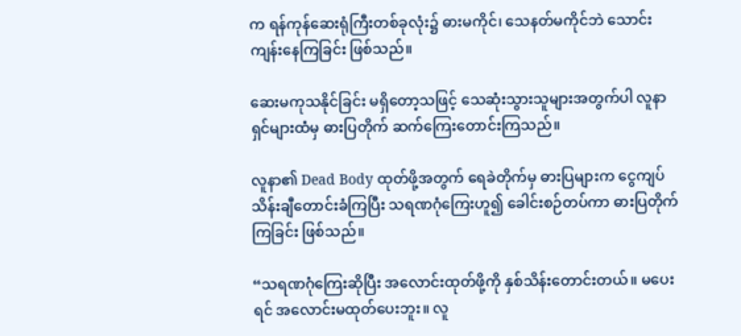က ရန်ကုန်ဆေးရုံကြီးတစ်ခုလုံး၌ ဓားမကိုင်၊ သေနတ်မကိုင်ဘဲ သောင်းကျန်းနေကြခြင်း ဖြစ်သည်။

ဆေးမကုသနိုင်ခြင်း မရှိတော့သဖြင့် သေဆုံးသွားသူများအတွက်ပါ လူနာရှင်များထံမှ ဓားပြတိုက် ဆက်ကြေးတောင်းကြသည်။

လူနာ၏ Dead Body ထုတ်ဖို့အတွက် ရေခဲတိုက်မှ ဓားပြများက ငွေကျပ် သိန်းချီတောင်းခံကြပြီး သရဏဂုံကြေးဟူ၍ ခေါင်းစဉ်တပ်ကာ ဓားပြတိုက်ကြခြင်း ဖြစ်သည်။

“သရဏဂုံကြေးဆိုပြီး အလောင်းထုတ်ဖို့ကို နှစ်သိန်းတောင်းတယ်။ မပေးရင် အလောင်းမထုတ်ပေးဘူး။ လူ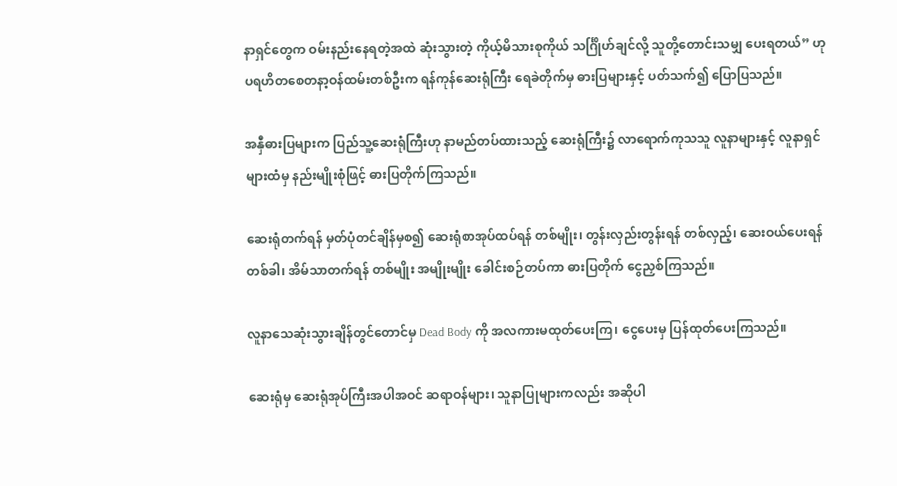နာရှင်တွေက ဝမ်းနည်းနေရတဲ့အထဲ ဆုံးသွားတဲ့ ကိုယ့်မိသားစုကိုယ် သင်္ဂြိုဟ်ချင်လို့ သူတို့တောင်းသမျှ ပေးရတယ်” ဟု ပရဟိတစေတနာ့ဝန်ထမ်းတစ်ဦးက ရန်ကုန်ဆေးရုံကြီး ရေခဲတိုက်မှ ဓားပြများနှင့် ပတ်သက်၍ ပြောပြသည်။

အနှီဓားပြများက ပြည်သူ့ဆေးရုံကြီးဟု နာမည်တပ်ထားသည့် ဆေးရုံကြီး၌ လာရောက်ကုသသူ လူနာများနှင့် လူနာရှင်များထံမှ နည်းမျိုးစုံဖြင့် ဓားပြတိုက်ကြသည်။

ဆေးရုံတက်ရန် မှတ်ပုံတင်ချိန်မှစ၍ ဆေးရုံစာအုပ်ထပ်ရန် တစ်မျိုး၊ တွန်းလှည်းတွန်းရန် တစ်လှည့်၊ ဆေးဝယ်ပေးရန် တစ်ခါ၊ အိမ်သာတက်ရန် တစ်မျိုး အမျိုးမျိုး ခေါင်းစဉ်တပ်ကာ ဓားပြတိုက် ငွေညှစ်ကြသည်။

လူနာသေဆုံးသွားချိန်တွင်တောင်မှ Dead Body ကို အလကားမထုတ်ပေးကြ၊ ငွေပေးမှ ပြန်ထုတ်ပေးကြသည်။

ဆေးရုံမှ ဆေးရုံအုပ်ကြီးအပါအဝင် ဆရာဝန်များ၊ သူနာပြုများကလည်း အဆိုပါ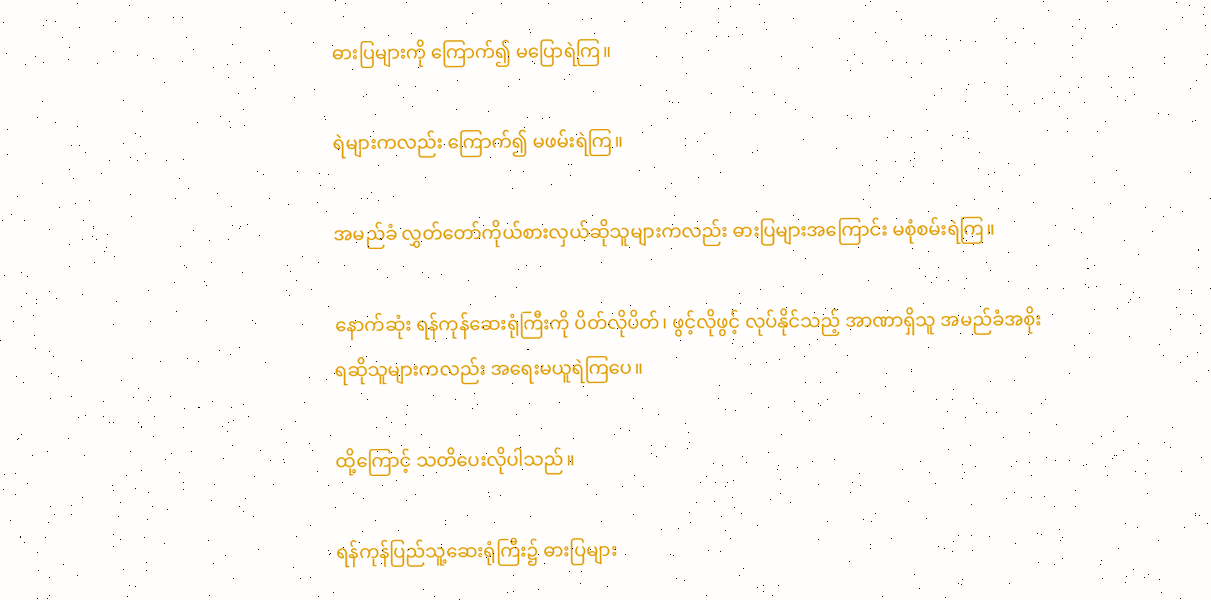ဓားပြများကို ကြောက်၍ မပြောရဲကြ။

ရဲများကလည်း ကြောက်၍ မဖမ်းရဲကြ။

အမည်ခံ လွှတ်တော်ကိုယ်စားလှယ်ဆိုသူများကလည်း ဓားပြများအကြောင်း မစုံစမ်းရဲကြ။

နောက်ဆုံး ရန်ကုန်ဆေးရုံကြီးကို ပိတ်လိုပိတ်၊ ဖွင့်လိုဖွင့် လုပ်နိုင်သည့် အာဏာရှိသူ အမည်ခံအစိုးရဆိုသူများကလည်း အရေးမယူရဲကြပေ။

ထို့ကြောင့် သတိပေးလိုပါသည်။

ရန်ကုန်ပြည်သူ့ဆေးရုံကြီး၌ ဓားပြများ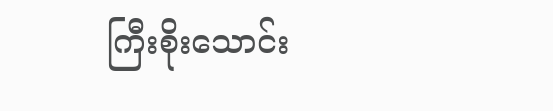ကြီးစိုးသောင်း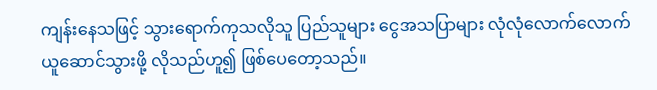ကျန်းနေသဖြင့် သွားရောက်ကုသလိုသူ ပြည်သူများ ငွေအသပြာများ လုံလုံလောက်လောက် ယူဆောင်သွားဖို့ လိုသည်ဟူ၍ ဖြစ်ပေတော့သည်။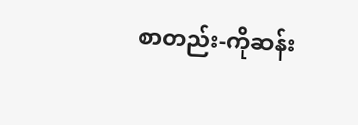စာတည်း-ကိုဆန်း